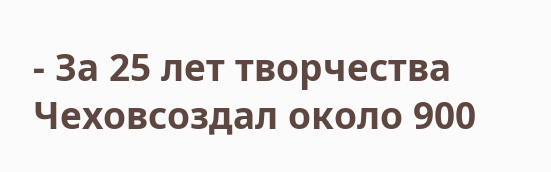- За 25 лет творчества Чеховсоздал около 900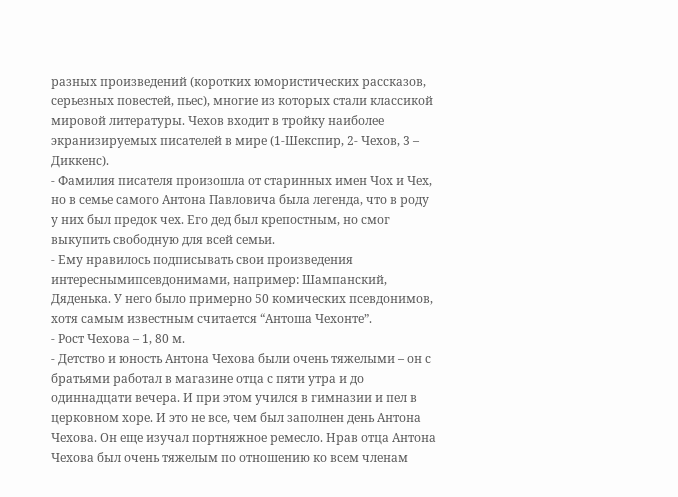разных произведений (коротких юмористических рассказов, серьезных повестей, пьес), многие из которых стали классикой мировой литературы. Чехов входит в тройку наиболее экранизируемых писателей в мире (1-Шекспир, 2- Чехов, 3 – Диккенс).
- Фамилия писателя произошла от старинных имен Чох и Чех, но в семье самого Антона Павловича была легенда, что в роду у них был предок чех. Его дед был крепостным, но смог выкупить свободную для всей семьи.
- Ему нравилось подписывать свои произведения интереснымипсевдонимами, например: Шампанский, Дяденька. У него было примерно 50 комических псевдонимов, хотя самым известным считается “Антоша Чехонте”.
- Рост Чехова – 1, 80 м.
- Детство и юность Антона Чехова были очень тяжелыми – он с братьями работал в магазине отца с пяти утра и до одиннадцати вечера. И при этом учился в гимназии и пел в церковном хоре. И это не все, чем был заполнен день Антона Чехова. Он еще изучал портняжное ремесло. Нрав отца Антона Чехова был очень тяжелым по отношению ко всем членам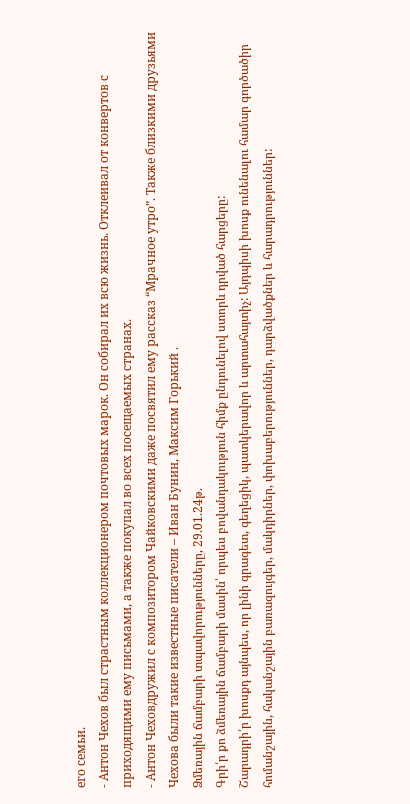его семьи.
- Антон Чехов был страстным коллекционером почтовых марок. Он собирал их всю жизнь. Отклеивал от конвертов с приходящими ему письмами, а также покупал во всех посещаемых странах.
- Антон Чеховдружил с композитором Чайковскими даже посвятил ему рассказ “Мрачное утро”. Также близкими друзьями Чехова были такие известные писатели – Иван Бунин, Максим Горький .
Ձմեռային ճամբարի տպավորությունները, 29.01.24թ.
Գրի՛ր քո ձմեռային ճամբարի մասին՝ որպես բովանդակություն հիմք ընդունելով ստորև դրված հարցերը:
Շարադրի՛ր խոսքդ այնպես, որ լինի գրագետ, գեղեցիկ, պատկերավոր և արտահայտիչ: Այդպիսի խոսք ունենալու համար գործածիր հոմանշային, հականշային բառազույգեր, մակդիրներ, փոխաբերություններ, դարձվածքներ և հարադրություններ: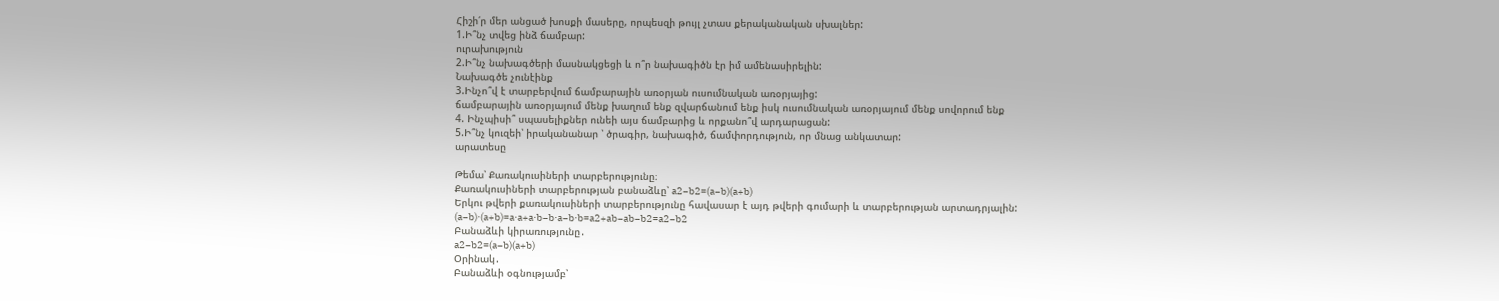Հիշի՛ր մեր անցած խոսքի մասերը, որպեսզի թույլ չտաս քերականական սխալներ:
1.Ի՞նչ տվեց ինձ ճամբար:
ուրախություն
2.Ի՞նչ նախագծերի մասնակցեցի և ո՞ր նախագիծն էր իմ ամենասիրելին:
Նախագծե չունէինք
3.Ինչո՞վ է տարբերվում ճամբարային առօրյան ուսումնական առօրյայից:
ճամբարային առօրյայում մենք խաղում ենք զվարճանում ենք իսկ ուսումնական առօրյայում մենք սովորում ենք
4. Ինչպիսի՞ սպասելիքներ ունեի այս ճամբարից և որքանո՞վ արդարացան:
5.Ի՞նչ կուզեի՝ իրականանար ՝ ծրագիր, նախագիծ, ճամփորդություն, որ մնաց անկատար:
արատեսը

Թեմա՝ Քառակուսիների տարբերությունը։
Քառակուսիների տարբերության բանաձևը՝ a2−b2=(a−b)(a+b)
Երկու թվերի քառակուսիների տարբերությունը հավասար է այդ թվերի գումարի և տարբերության արտադրյալին:
(a−b)⋅(a+b)=a⋅a+a⋅b−b⋅a−b⋅b=a2+ab−ab−b2=a2−b2
Բանաձևի կիրառությունը․
a2−b2=(a−b)(a+b)
Օրինակ․
Բանաձևի օգնությամբ՝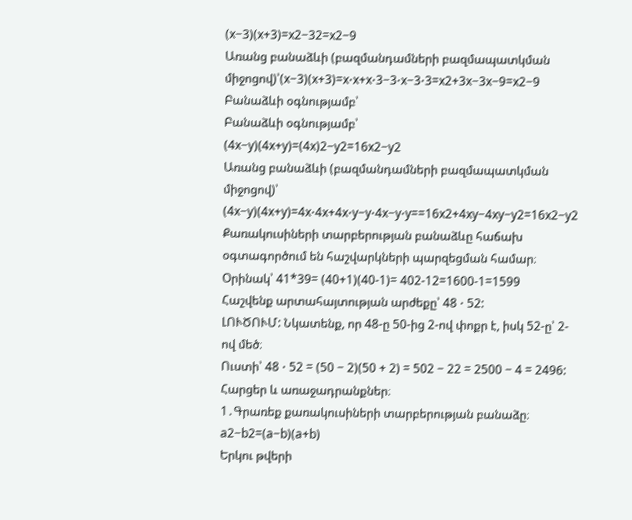(x−3)(x+3)=x2−32=x2−9
Առանց բանաձևի (բազմանդամների բազմապատկման միջոցով)՝(x−3)(x+3)=x⋅x+x⋅3−3⋅x−3⋅3=x2+3x−3x−9=x2−9
Բանաձևի օգնությամբ՝
Բանաձևի օգնությամբ՝
(4x−y)(4x+y)=(4x)2−y2=16x2−y2
Առանց բանաձևի (բազմանդամների բազմապատկման միջոցով)՝
(4x−y)(4x+y)=4x⋅4x+4x⋅y−y⋅4x−y⋅y==16x2+4xy−4xy−y2=16x2−y2
Քառակուսիների տարբերության բանաձևը հաճախ օգտագործում են հաշվարկների պարզեցման համար։ Օրինակ՝ 41*39= (40+1)(40-1)= 402-12=1600-1=1599
Հաշվենք արտահայտության արժեքը՝ 48 ⋅ 52:
ԼՈՒԾՈՒՄ: Նկատենք, որ 48-ը 50-ից 2-ով փոքր է, իսկ 52-ը՝ 2-ով մեծ։
Ուստի՝ 48 ⋅ 52 = (50 − 2)(50 + 2) = 502 − 22 = 2500 − 4 = 2496:
Հարցեր և առաջադրանքներ։
1․Գրառեք քառակուսիների տարբերության բանաձը։
a2−b2=(a−b)(a+b)
Երկու թվերի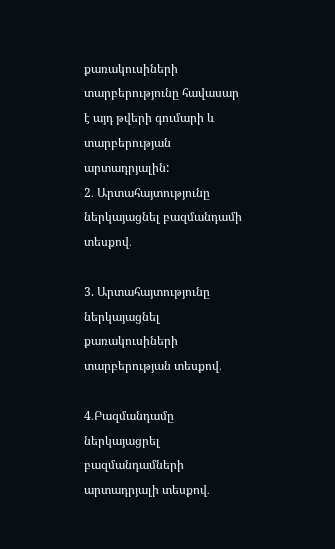քառակուսիների տարբերությունը հավասար է այդ թվերի գումարի և տարբերության արտադրյալին:
2․ Արտահայտությունը ներկայացնել բազմանդամի տեսքով․

3. Արտահայտությունը ներկայացնել քառակուսիների տարբերության տեսքով․

4․Բազմանդամը ներկայացրել բազմանդամների արտադրյալի տեսքով․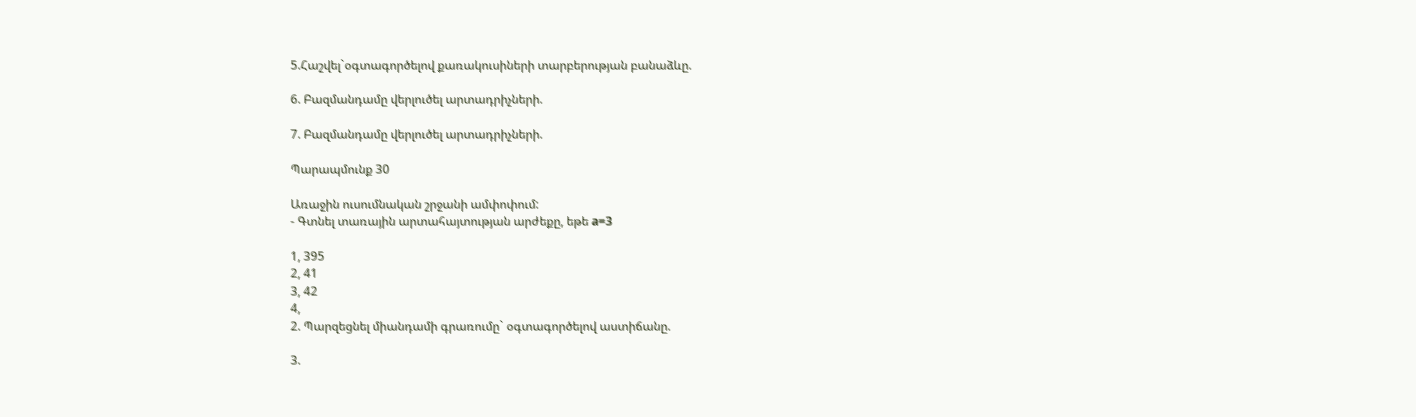5.Հաշվել`օգտագործելով քառակուսիների տարբերության բանաձևը.

6. Բազմանդամը վերլուծել արտադրիչների.

7. Բազմանդամը վերլուծել արտադրիչների.

Պարապմունք 30

Առաջին ուսումնական շրջանի ամփոփում:
- Գտնել տառային արտահայտության արժեքը, եթե a=3

1, 395
2, 41
3, 42
4,
2. Պարզեցնել միանդամի գրառումը` օգտագործելով աստիճանը.

3.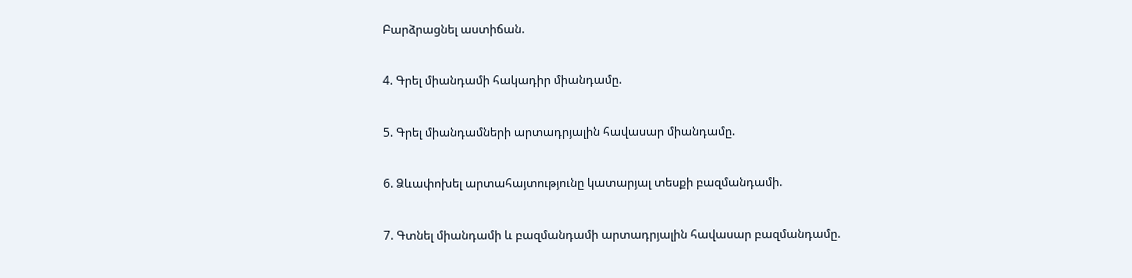Բարձրացնել աստիճան.

4. Գրել միանդամի հակադիր միանդամը.

5. Գրել միանդամների արտադրյալին հավասար միանդամը.

6. Ձևափոխել արտահայտությունը կատարյալ տեսքի բազմանդամի.

7. Գտնել միանդամի և բազմանդամի արտադրյալին հավասար բազմանդամը.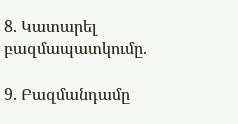8. Կատարել բազմապատկումը.

9. Բազմանդամը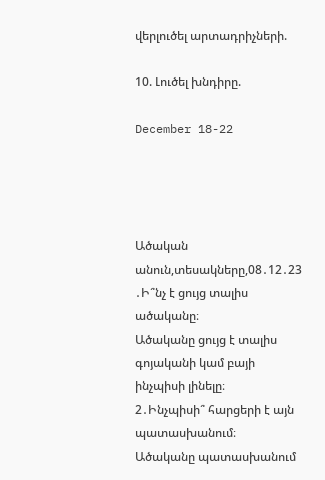վերլուծել արտադրիչների.

10. Լուծել խնդիրը.

December 18-22




Ածական անուն,տեսակները,08․12․23
․Ի՞նչ է ցույց տալիս ածականը։
Ածականը ցույց է տալիս գոյականի կամ բայի ինչպիսի լինելը։
2․Ինչպիսի՞ հարցերի է այն պատասխանում։
Ածականը պատասխանում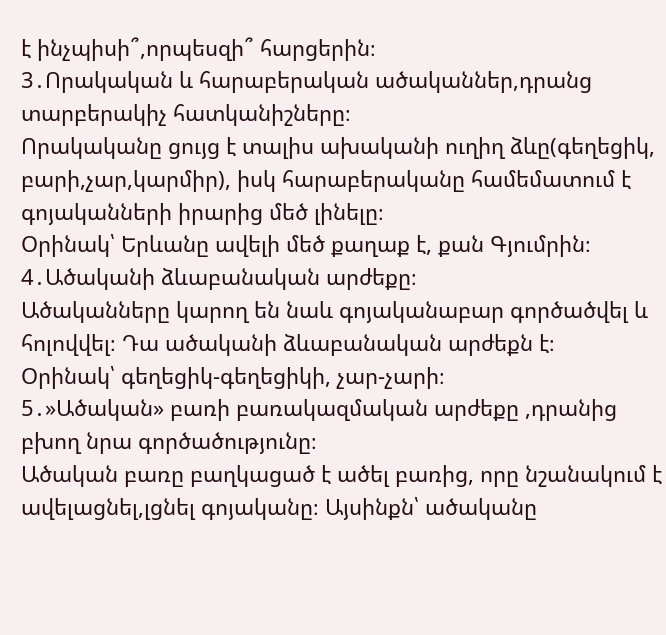է ինչպիսի՞,որպեսզի՞ հարցերին։
3․Որակական և հարաբերական ածականներ,դրանց տարբերակիչ հատկանիշները։
Որակականը ցույց է տալիս ախականի ուղիղ ձևը(գեղեցիկ, բարի,չար,կարմիր), իսկ հարաբերականը համեմատում է գոյականների իրարից մեծ լինելը։
Օրինակ՝ Երևանը ավելի մեծ քաղաք է, քան Գյումրին։
4․Ածականի ձևաբանական արժեքը։
Ածականները կարող են նաև գոյականաբար գործածվել և հոլովվել։ Դա ածականի ձևաբանական արժեքն է։
Օրինակ՝ գեղեցիկ-գեղեցիկի, չար-չարի։
5․»Ածական» բառի բառակազմական արժեքը ,դրանից բխող նրա գործածությունը։
Ածական բառը բաղկացած է ածել բառից, որը նշանակում է ավելացնել,լցնել գոյականը։ Այսինքն՝ ածականը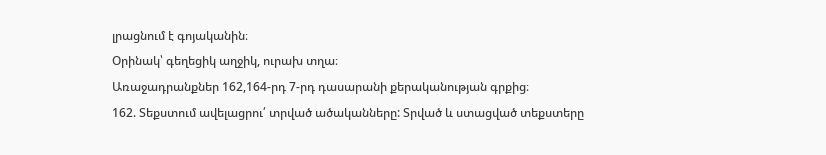լրացնում է գոյականին։
Օրինակ՝ գեղեցիկ աղջիկ, ուրախ տղա։
Առաջադրանքներ 162,164-րդ 7-րդ դասարանի քերականության գրքից։
162. Տեքստում ավելացրու՛ տրված ածականները: Տրված և ստացված տեքստերը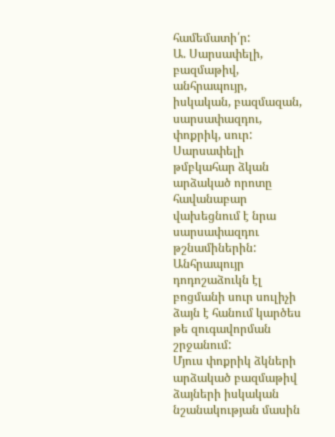համեմատի՛ր:
Ա. Սարսափելի, բազմաթիվ, անհրապույր, իսկական, բազմազան, սարսափազդու, փոքրիկ, սուր:
Սարսափելի թմբկահար ձկան արձակած որոտը հավանաբար վախեցնում է նրա սարսափազդու թշնամիներին: Անհրապույր դոդոշաձուկն էլ բոցմանի սուր սուլիչի ձայն է հանում կարծես թե զուգավորման շրջանում:
Մյուս փոքրիկ ձկների արձակած բազմաթիվ ձայների իսկական նշանակության մասին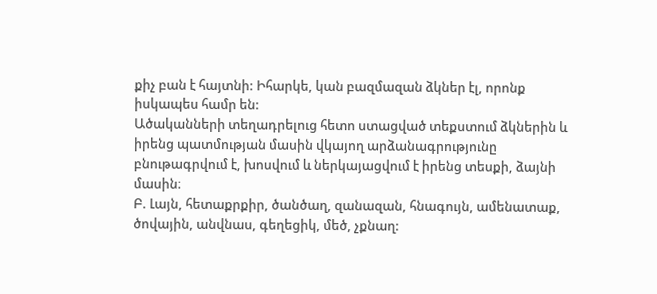քիչ բան է հայտնի: Իհարկե, կան բազմազան ձկներ էլ, որոնք իսկապես համր են:
Ածականների տեղադրելուց հետո ստացված տեքստում ձկներին և իրենց պատմության մասին վկայող արձանագրությունը բնութագրվում է, խոսվում և ներկայացվում է իրենց տեսքի, ձայնի մասին։
Բ. Լայն, հետաքրքիր, ծանծաղ, զանազան, հնագույն, ամենատաք, ծովային, անվնաս, գեղեցիկ, մեծ, չքնաղ: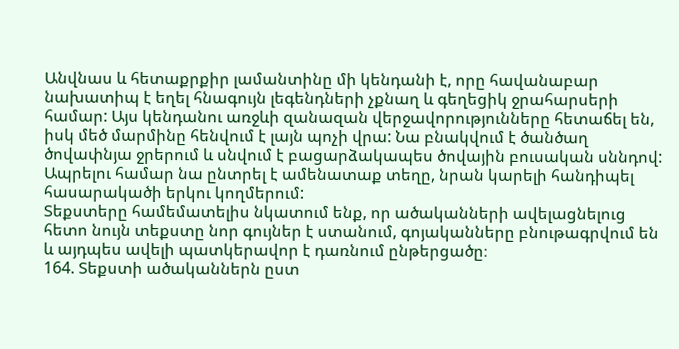Անվնաս և հետաքրքիր լամանտինը մի կենդանի է, որը հավանաբար նախատիպ է եղել հնագույն լեգենդների չքնաղ և գեղեցիկ ջրահարսերի համար: Այս կենդանու առջևի զանազան վերջավորությունները հետաճել են, իսկ մեծ մարմինը հենվում է լայն պոչի վրա: Նա բնակվում է ծանծաղ ծովափնյա ջրերում և սնվում է բացարձակապես ծովային բուսական սննդով: Ապրելու համար նա ընտրել է ամենատաք տեղը, նրան կարելի հանդիպել հասարակածի երկու կողմերում:
Տեքստերը համեմատելիս նկատում ենք, որ ածականների ավելացնելուց հետո նույն տեքստը նոր գույներ է ստանում, գոյականները բնութագրվում են և այդպես ավելի պատկերավոր է դառնում ընթերցածը։
164. Տեքստի ածականներն ըստ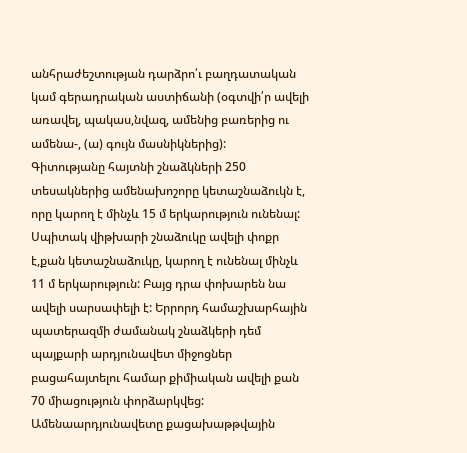անհրաժեշտության դարձրո՛ւ բաղդատական կամ գերադրական աստիճանի (օգտվի՛ր ավելի առավել, պակաս,նվազ, ամենից բառերից ու ամենա-, (ա) գույն մասնիկներից):
Գիտությանը հայտնի շնաձկների 250 տեսակներից ամենախոշորը կետաշնաձուկն է, որը կարող է մինչև 15 մ երկարություն ունենալ: Սպիտակ վիթխարի շնաձուկը ավելի փոքր է,քան կետաշնաձուկը, կարող է ունենալ մինչև 11 մ երկարություն: Բայց դրա փոխարեն նա ավելի սարսափելի է: Երրորդ համաշխարհային պատերազմի ժամանակ շնաձկերի դեմ պայքարի արդյունավետ միջոցներ բացահայտելու համար քիմիական ավելի քան 70 միացություն փորձարկվեց: Ամենաարդյունավետը քացախաթթվային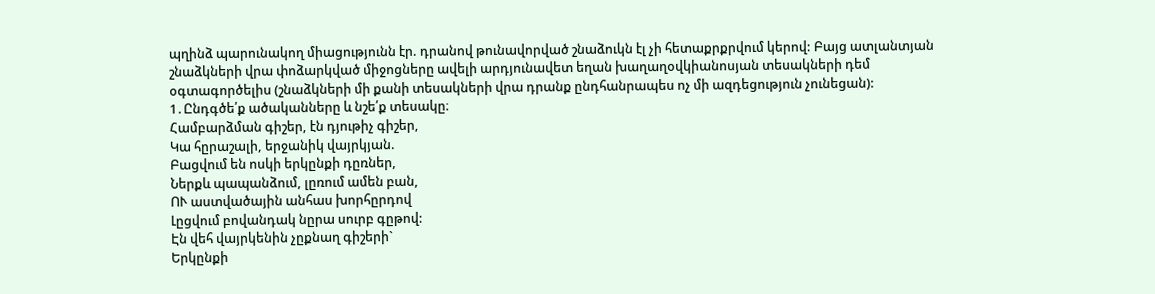պղինձ պարունակող միացությունն էր. դրանով թունավորված շնաձուկն էլ չի հետաքրքրվում կերով: Բայց ատլանտյան շնաձկների վրա փոձարկված միջոցները ավելի արդյունավետ եղան խաղաղօվկիանոսյան տեսակների դեմ օգտագործելիս (շնաձկների մի քանի տեսակների վրա դրանք ընդհանրապես ոչ մի ազդեցություն չունեցան):
1․Ընդգծե՛ք ածականները և նշե՛ք տեսակը։
Համբարձման գիշեր, էն դյութիչ գիշեր,
Կա հըրաշալի, երջանիկ վայրկյան.
Բացվում են ոսկի երկընքի դըռներ,
Ներքև պապանձում, լըռում ամեն բան,
ՈՒ աստվածային անհաս խորհըրդով
Լըցվում բովանդակ նըրա սուրբ գըթով:
Էն վեհ վայրկենին չըքնաղ գիշերի`
Երկընքի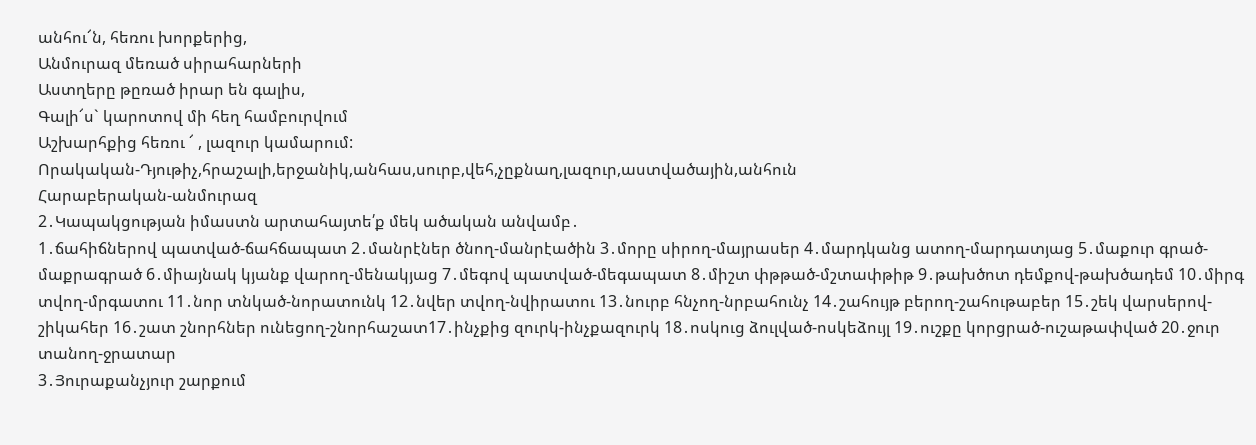անհու՜ն, հեռու խորքերից,
Անմուրազ մեռած սիրահարների
Աստղերը թըռած իրար են գալիս,
Գալի՜ս` կարոտով մի հեղ համբուրվում
Աշխարհքից հեռու ՜ , լազուր կամարում:
Որակական-Դյութիչ,հրաշալի,երջանիկ,անհաս,սուրբ,վեհ,չըքնաղ,լազուր,աստվածային,անհուն
Հարաբերական-անմուրազ
2․Կապակցության իմաստն արտահայտե՛ք մեկ ածական անվամբ․
1․ճահիճներով պատված-ճահճապատ 2․մանրէներ ծնող-մանրէածին 3․մորը սիրող-մայրասեր 4․մարդկանց ատող-մարդատյաց 5․մաքուր գրած-մաքրագրած 6․միայնակ կյանք վարող-մենակյաց 7․մեգով պատված-մեգապատ 8․միշտ փթթած-մշտափթիթ 9․թախծոտ դեմքով-թախծադեմ 10․միրգ տվող-մրգատու 11․նոր տնկած-նորատունկ 12․նվեր տվող-նվիրատու 13․նուրբ հնչող-նրբահունչ 14․շահույթ բերող-շահութաբեր 15․շեկ վարսերով-շիկահեր 16․շատ շնորհներ ունեցող-շնորհաշատ17․ինչքից զուրկ-ինչքազուրկ 18․ոսկուց ձուլված-ոսկեձույլ 19․ուշքը կորցրած-ուշաթափված 20․ջուր տանող-ջրատար
3․Յուրաքանչյուր շարքում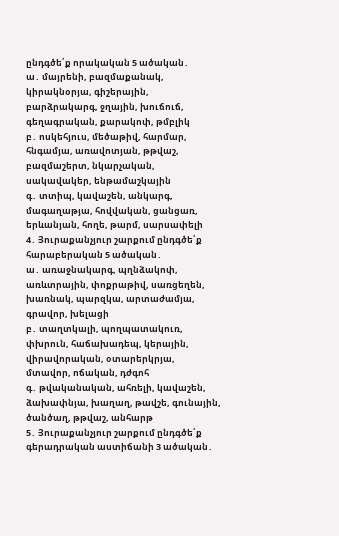ընդգծե՛ք որակական 5 ածական․
ա․ մայրենի, բազմաքանակ, կիրակնօրյա, գիշերային, բարձրակարգ, ջղային, խուճուճ, գեղագրական, քարակոփ, թմբլիկ
բ․ ոսկեհյուս, մեծաթիվ, հարմար, հնգամյա, առավոտյան, թթվաշ, բազմաշերտ, նկարչական, սակավակեր, ենթամաշկային
գ․ տտիպ, կավաշեն, անկարգ, մագաղաթյա, հովվական, ցանցառ, երևանյան, հողե, թարմ, սարսափելի
4․ Յուրաքանչյուր շարքում ընդգծե՛ք հարաբերական 5 ածական․
ա․ առաջնակարգ, պղնձակոփ, առևտրային, փոքրաթիվ, սառցեղեն, խառնակ, պարզկա, արտաժամյա, գրավոր, խելացի
բ․ տաղտկալի, պողպատակուռ, փխրուն, հաճախադեպ, կերային, վիրավորական, օտարերկրյա, մտավոր, ոճական, դժգոհ
գ․ թվականական, ահռելի, կավաշեն, ձախափնյա, խաղաղ, թավշե, գունային, ծանծաղ, թթվաշ, անհարթ
5․ Յուրաքանչյուր շարքում ընդգծե՛ք գերադրական աստիճանի 3 ածական․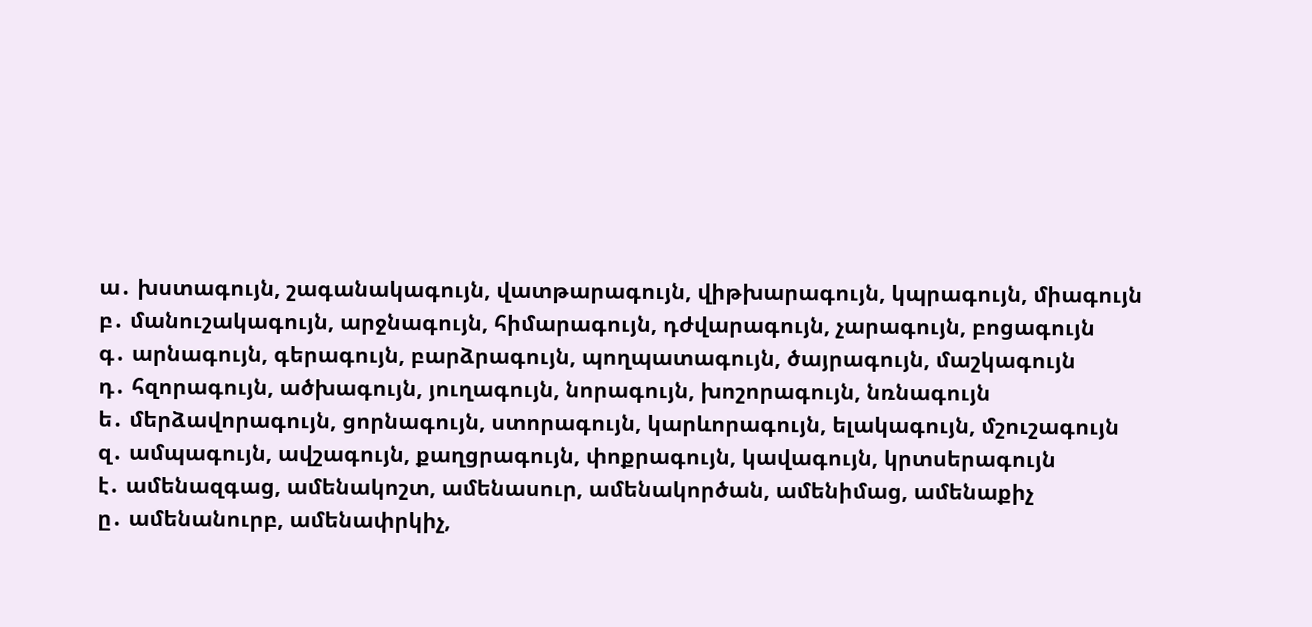ա․ խստագույն, շագանակագույն, վատթարագույն, վիթխարագույն, կպրագույն, միագույն
բ․ մանուշակագույն, արջնագույն, հիմարագույն, դժվարագույն, չարագույն, բոցագույն
գ․ արնագույն, գերագույն, բարձրագույն, պողպատագույն, ծայրագույն, մաշկագույն
դ․ հզորագույն, ածխագույն, յուղագույն, նորագույն, խոշորագույն, նռնագույն
ե․ մերձավորագույն, ցորնագույն, ստորագույն, կարևորագույն, ելակագույն, մշուշագույն
զ․ ամպագույն, ավշագույն, քաղցրագույն, փոքրագույն, կավագույն, կրտսերագույն
է․ ամենազգաց, ամենակոշտ, ամենասուր, ամենակործան, ամենիմաց, ամենաքիչ
ը․ ամենանուրբ, ամենափրկիչ,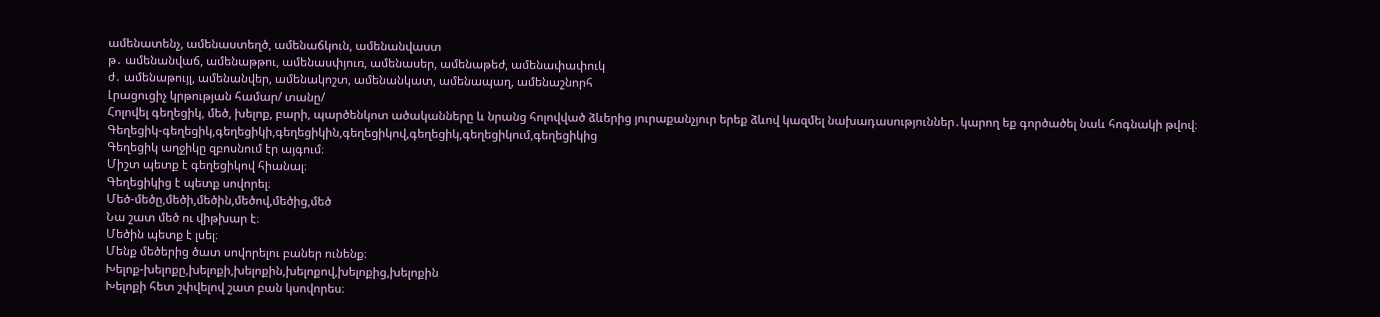ամենատենչ, ամենաստեղծ, ամենաճկուն, ամենանվաստ
թ․ ամենանվաճ, ամենաթթու, ամենասփյուռ, ամենասեր, ամենաթեժ, ամենափափուկ
ժ․ ամենաթույլ, ամենանվեր, ամենակոշտ, ամենանկատ, ամենապաղ, ամենաշնորհ
Լրացուցիչ կրթության համար/ տանը/
Հոլովել գեղեցիկ, մեծ, խելոք, բարի, պարծենկոտ ածականները և նրանց հոլովված ձևերից յուրաքանչյուր երեք ձևով կազմել նախադասություններ․կարող եք գործածել նաև հոգնակի թվով։
Գեղեցիկ-գեղեցիկ,գեղեցիկի,գեղեցիկին,գեղեցիկով,գեղեցիկ,գեղեցիկում,գեղեցիկից
Գեղեցիկ աղջիկը զբոսնում էր այգում։
Միշտ պետք է գեղեցիկով հիանալ։
Գեղեցիկից է պետք սովորել։
Մեծ-մեծը,մեծի,մեծին,մեծով,մեծից,մեծ
Նա շատ մեծ ու վիթխար է։
Մեծին պետք է լսել։
Մենք մեծերից ծատ սովորելու բաներ ունենք։
Խելոք-խելոքը,խելոքի,խելոքին,խելոքով,խելոքից,խելոքին
Խելոքի հետ շփվելով շատ բան կսովորես։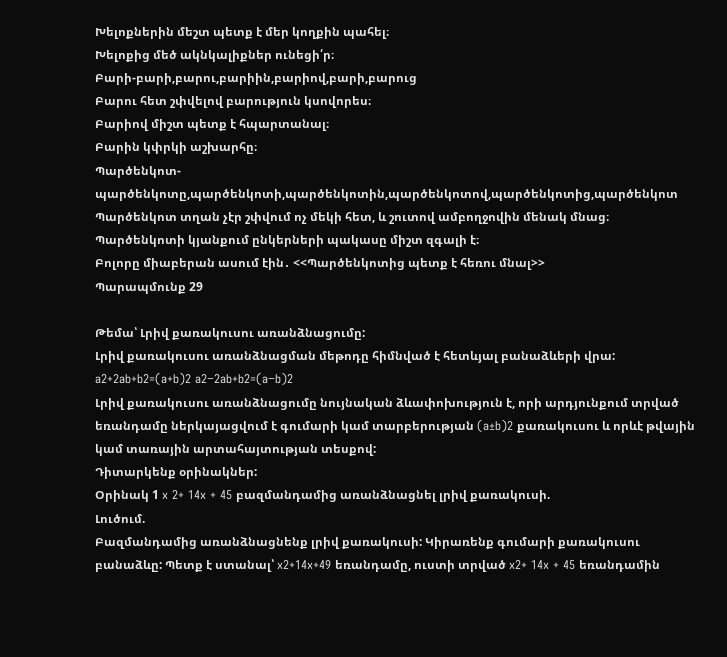Խելոքներին մեշտ պետք է մեր կողքին պահել։
Խելոքից մեծ ակնկալիքներ ունեցի՛ր։
Բարի-բարի,բարու,բարիին,բարիով,բարի,բարուց
Բարու հետ շփվելով բարություն կսովորես։
Բարիով միշտ պետք է հպարտանալ։
Բարին կփրկի աշխարհը։
Պարծենկոտ-պարծենկոտը,պարծենկոտի,պարծենկոտին,պարծենկոտով,պարծենկոտից,պարծենկոտ
Պարծենկոտ տղան չէր շփվում ոչ մեկի հետ, և շուտով ամբողջովին մենակ մնաց։
Պարծենկոտի կյանքում ընկերների պակասը միշտ զգալի է։
Բոլորը միաբերան ասում էին․ <<Պարծենկոտից պետք է հեռու մնալ>>
Պարապմունք 29

Թեմա՝ Լրիվ քառակուսու առանձնացումը:
Լրիվ քառակուսու առանձնացման մեթոդը հիմնված է հետևյալ բանաձևերի վրա:
a2+2ab+b2=(a+b)2 a2−2ab+b2=(a−b)2
Լրիվ քառակուսու առանձնացումը նույնական ձևափոխություն է, որի արդյունքում տրված եռանդամը ներկայացվում է գումարի կամ տարբերության (a±b)2 քառակուսու և որևէ թվային կամ տառային արտահայտության տեսքով:
Դիտարկենք օրինակներ:
Օրինակ 1 x 2+ 14x + 45 բազմանդամից առանձնացնել լրիվ քառակուսի.
Լուծում.
Բազմանդամից առանձնացնենք լրիվ քառակուսի: Կիրառենք գումարի քառակուսու բանաձևը: Պետք է ստանալ՝ x2+14x+49 եռանդամը, ուստի տրված x2+ 14x + 45 եռանդամին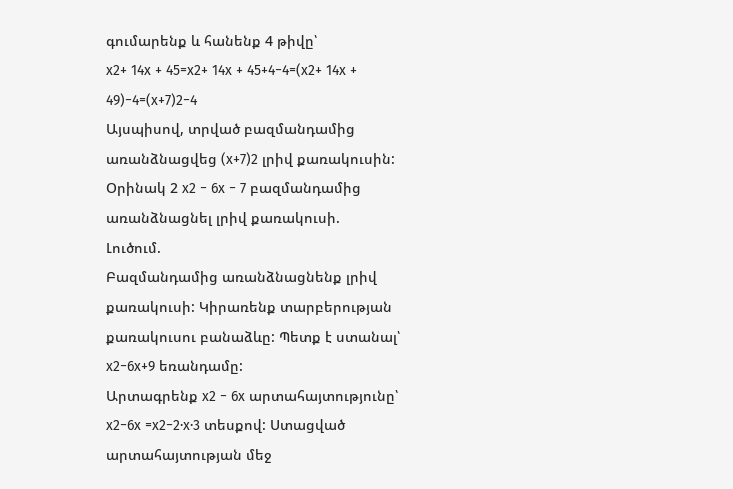գումարենք և հանենք 4 թիվը՝
x2+ 14x + 45=x2+ 14x + 45+4−4=(x2+ 14x + 49)−4=(x+7)2−4
Այսպիսով, տրված բազմանդամից առանձնացվեց (x+7)2 լրիվ քառակուսին:
Օրինակ 2 x2 − 6x − 7 բազմանդամից առանձնացնել լրիվ քառակուսի.
Լուծում.
Բազմանդամից առանձնացնենք լրիվ քառակուսի: Կիրառենք տարբերության քառակուսու բանաձևը: Պետք է ստանալ՝ x2−6x+9 եռանդամը:
Արտագրենք x2 − 6x արտահայտությունը՝ x2−6x =x2−2⋅x⋅3 տեսքով: Ստացված արտահայտության մեջ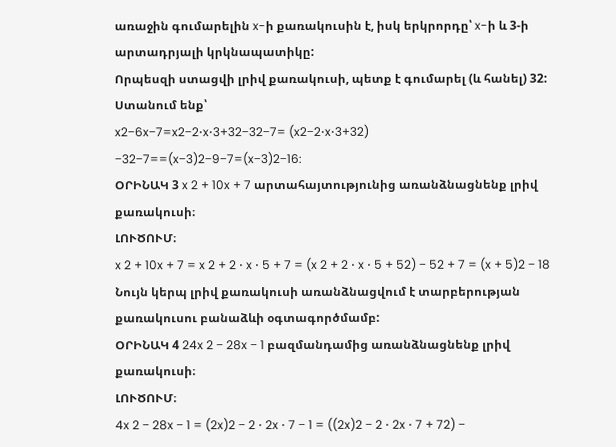առաջին գումարելին x-ի քառակուսին է, իսկ երկրորդը՝ x-ի և 3-ի արտադրյալի կրկնապատիկը:
Որպեսզի ստացվի լրիվ քառակուսի, պետք է գումարել (և հանել) 32: Ստանում ենք՝
x2−6x−7=x2−2⋅x⋅3+32−32−7= (x2−2⋅x⋅3+32) −32−7==(x−3)2−9−7=(x−3)2−16:
ՕՐԻՆԱԿ 3 x 2 + 10x + 7 արտահայտությունից առանձնացնենք լրիվ քառակուսի։
ԼՈՒԾՈՒՄ։
x 2 + 10x + 7 = x 2 + 2 ⋅ x ⋅ 5 + 7 = (x 2 + 2 ⋅ x ⋅ 5 + 52) − 52 + 7 = (x + 5)2 − 18
Նույն կերպ լրիվ քառակուսի առանձնացվում է տարբերության քառակուսու բանաձևի օգտագործմամբ:
ՕՐԻՆԱԿ 4 24x 2 − 28x − 1 բազմանդամից առանձնացնենք լրիվ քառակուսի։
ԼՈՒԾՈՒՄ։
4x 2 − 28x − 1 = (2x)2 − 2 ⋅ 2x ⋅ 7 − 1 = ((2x)2 − 2 ⋅ 2x ⋅ 7 + 72) −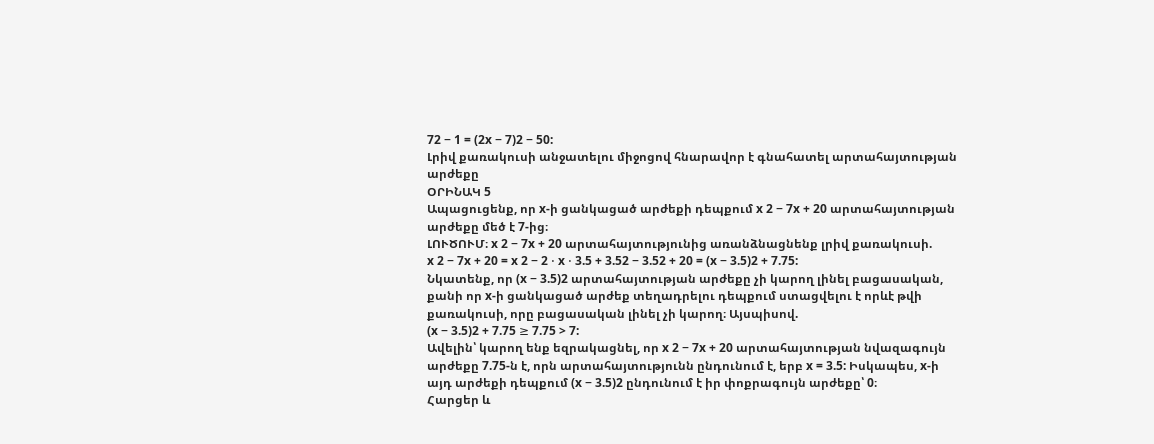72 − 1 = (2x − 7)2 − 50:
Լրիվ քառակուսի անջատելու միջոցով հնարավոր է գնահատել արտահայտության արժեքը
ՕՐԻՆԱԿ 5
Ապացուցենք, որ x-ի ցանկացած արժեքի դեպքում x 2 − 7x + 20 արտահայտության
արժեքը մեծ է 7-ից։
ԼՈՒԾՈՒՄ։ x 2 − 7x + 20 արտահայտությունից առանձնացնենք լրիվ քառակուսի.
x 2 − 7x + 20 = x 2 − 2 ⋅ x ⋅ 3.5 + 3.52 − 3.52 + 20 = (x − 3.5)2 + 7.75:
Նկատենք, որ (x − 3.5)2 արտահայտության արժեքը չի կարող լինել բացասական,
քանի որ x-ի ցանկացած արժեք տեղադրելու դեպքում ստացվելու է որևէ թվի
քառակուսի, որը բացասական լինել չի կարող։ Այսպիսով.
(x − 3.5)2 + 7.75 ≥ 7.75 > 7:
Ավելին՝ կարող ենք եզրակացնել, որ x 2 − 7x + 20 արտահայտության նվազագույն
արժեքը 7.75-ն է, որն արտահայտությունն ընդունում է, երբ x = 3.5: Իսկապես, x-ի
այդ արժեքի դեպքում (x − 3.5)2 ընդունում է իր փոքրագույն արժեքը՝ 0։
Հարցեր և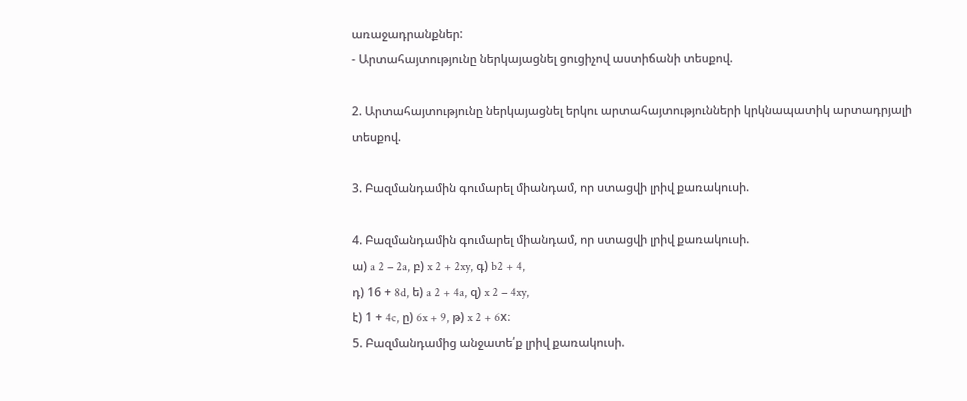առաջադրանքներ:
- Արտահայտությունը ներկայացնել ցուցիչով աստիճանի տեսքով.

2. Արտահայտությունը ներկայացնել երկու արտահայտությունների կրկնապատիկ արտադրյալի տեսքով.

3. Բազմանդամին գումարել միանդամ, որ ստացվի լրիվ քառակուսի.

4. Բազմանդամին գումարել միանդամ, որ ստացվի լրիվ քառակուսի.
ա) a 2 − 2a, բ) x 2 + 2xy, գ) b2 + 4,
դ) 16 + 8d, ե) a 2 + 4a, զ) x 2 − 4xy,
է) 1 + 4c, ը) 6x + 9, թ) x 2 + 6x։
5. Բազմանդամից անջատե՛ք լրիվ քառակուսի.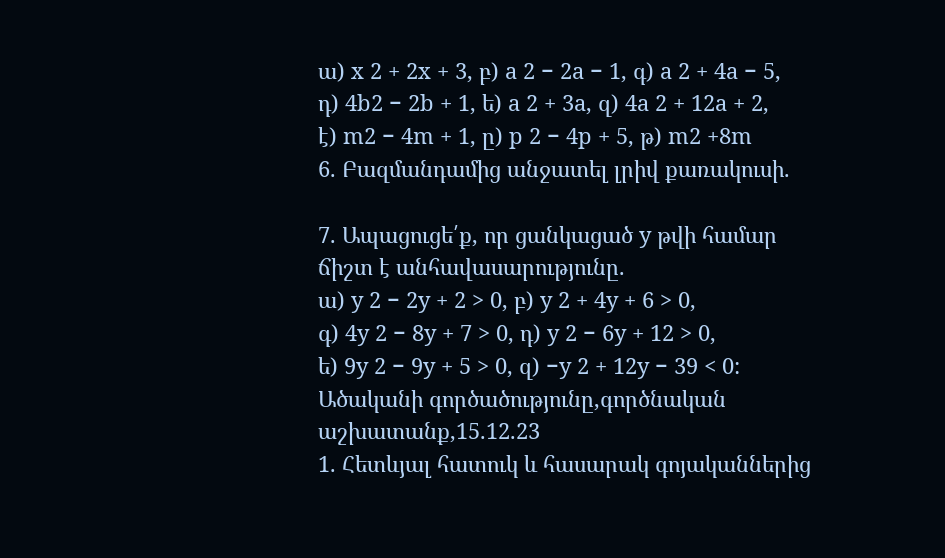ա) x 2 + 2x + 3, բ) a 2 − 2a − 1, գ) a 2 + 4a − 5,
դ) 4b2 − 2b + 1, ե) a 2 + 3a, զ) 4a 2 + 12a + 2,
է) m2 − 4m + 1, ը) p 2 − 4p + 5, թ) m2 +8m
6. Բազմանդամից անջատել լրիվ քառակուսի.

7. Ապացուցե՛ք, որ ցանկացած y թվի համար ճիշտ է անհավասարությունը.
ա) y 2 − 2y + 2 > 0, բ) y 2 + 4y + 6 > 0,
գ) 4y 2 − 8y + 7 > 0, դ) y 2 − 6y + 12 > 0,
ե) 9y 2 − 9y + 5 > 0, զ) −y 2 + 12y − 39 < 0:
Ածականի գործածությունը,գործնական աշխատանք,15.12.23
1. Հետևյալ հատուկ և հասարակ գոյականներից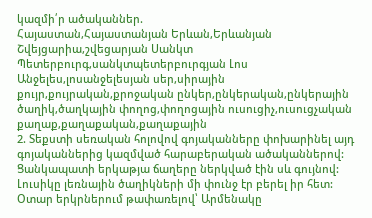կազմի՛ր ածականներ.
Հայաստան,Հայաստանյան Երևան,Երևանյան Շվեյցարիա,շվեցարյան Սանկտ Պետերբուրգ,սանկտպետերբուրգյան Լոս Անջելես,լոսանջելեսյան սեր,սիրային քույր,քույրական,քրոջական ընկեր,ընկերական,ընկերային ծաղիկ,ծաղկային փողոց,փողոցային ուսուցիչ,ուսուցչական քաղաք,քաղաքական,քաղաքային
2. Տեքստի սեռական հոլովով գոյականները փոխարինել այդ գոյականներից կազմված հարաբերական ածականներով:
Ցանկապատի երկաթյա ճաղերը ներկված էին սև գույնով: Լուսիկը լեռնային ծաղիկների մի փունջ էր բերել իր հետ: Օտար երկրներում թափառելով՝ Արմենակը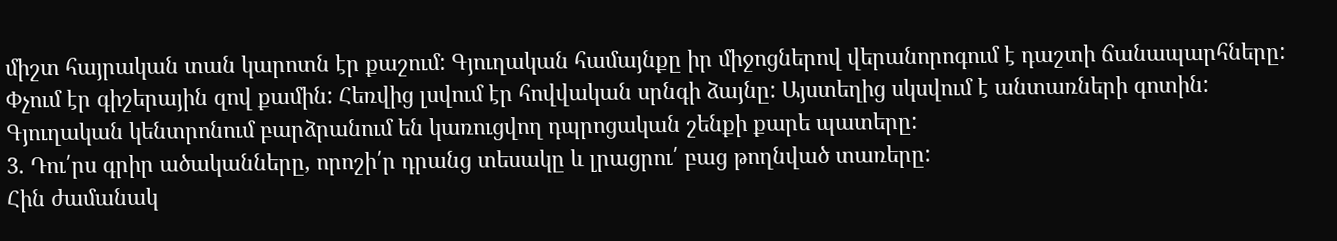միշտ հայրական տան կարոտն էր քաշում: Գյուղական համայնքը իր միջոցներով վերանորոգում է դաշտի ճանապարհները: Փչում էր գիշերային զով քամին: Հեռվից լսվում էր հովվական սրնգի ձայնը: Այստեղից սկսվում է անտառների գոտին: Գյուղական կենտրոնում բարձրանում են կառուցվող դպրոցական շենքի քարե պատերը:
3. Դու՛րս գրիր ածականները, որոշի՛ր դրանց տեսակը և լրացրու՛ բաց թողնված տառերը:
Հին ժամանակ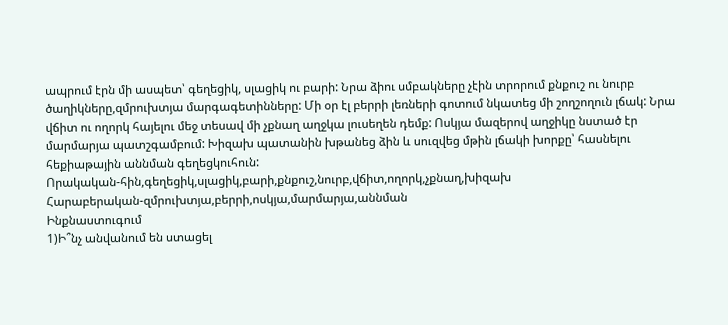ապրում էրն մի ասպետ՝ գեղեցիկ, սլացիկ ու բարի: Նրա ձիու սմբակները չէին տրորում քնքուշ ու նուրբ ծաղիկները,զմրուխտյա մարգագետինները: Մի օր էլ բերրի լեռների գոտում նկատեց մի շողշողուն լճակ: Նրա վճիտ ու ողորկ հայելու մեջ տեսավ մի չքնաղ աղջկա լուսեղեն դեմք: Ոսկյա մազերով աղջիկը նստած էր մարմարյա պատշգամբում: Խիզախ պատանին խթանեց ձին և սուզվեց մթին լճակի խորքը՝ հասնելու հեքիաթային աննման գեղեցկուհուն:
Որակական-հին,գեղեցիկ,սլացիկ,բարի,քնքուշ,նուրբ,վճիտ,ողորկ,չքնաղ,խիզախ
Հարաբերական-զմրուխտյա,բերրի,ոսկյա,մարմարյա,աննման
Ինքնաստուգում
1)Ի՞նչ անվանում են ստացել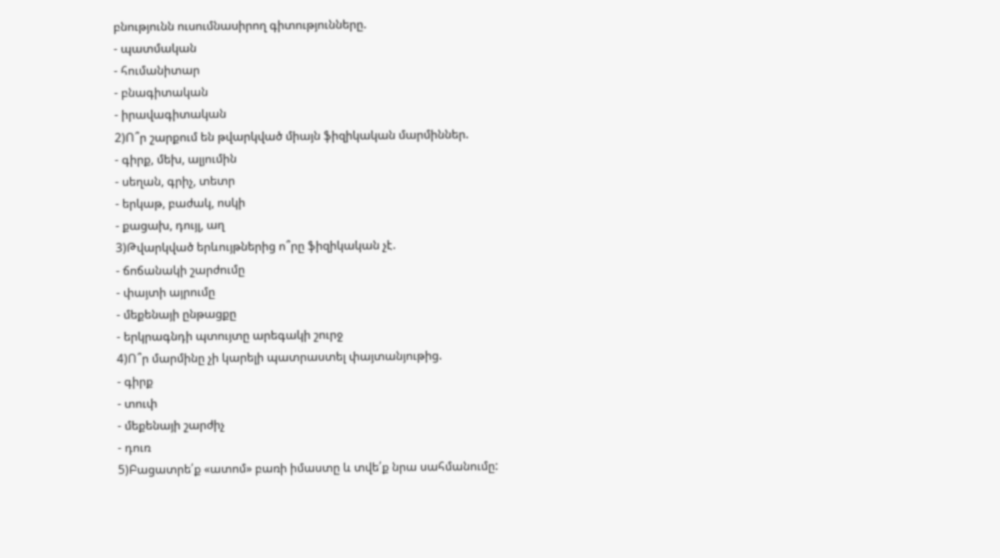բնությունն ուսումնասիրող գիտությունները.
- պատմական
- հումանիտար
- բնագիտական
- իրավագիտական
2)Ո՞ր շարքում են թվարկված միայն ֆիզիկական մարմիններ.
- գիրք, մեխ, ալյումին
- սեղան, գրիչ, տետր
- երկաթ, բաժակ, ոսկի
- քացախ, դույլ, աղ
3)Թվարկված երևույթներից ո՞րը ֆիզիկական չէ.
- ճոճանակի շարժումը
- փայտի այրումը
- մեքենայի ընթացքը
- երկրագնդի պտույտը արեգակի շուրջ
4)Ո՞ր մարմինը չի կարելի պատրաստել փայտանյութից.
- գիրք
- տուփ
- մեքենայի շարժիչ
- դուռ
5)Բացատրե՛ք «ատոմ» բառի իմաստը և տվե՛ք նրա սահմանումը: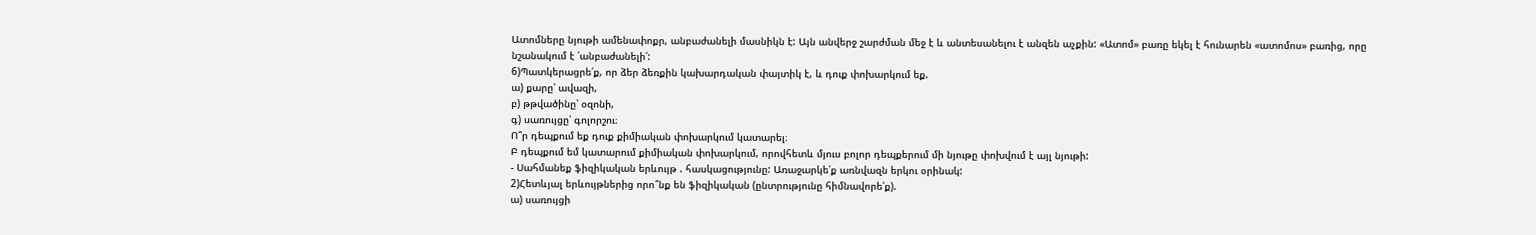Ատոմները նյութի ամենափոքր, անբաժանելի մասնիկն է: Այն անվերջ շարժման մեջ է և անտեսանելու է անզեն աչքին: «Ատոմ» բառը եկել է հունարեն «ատոմոս» բառից, որը նշանակում է ՛անբաժանելի՛:
6)Պատկերացրե՛ք, որ ձեր ձեռքին կախարդական փայտիկ է, և դուք փոխարկում եք.
ա) քարը՝ ավազի,
բ) թթվածինը՝ օզոնի,
գ) սառույցը՝ գոլորշու։
Ո՞ր դեպքում եք դուք քիմիական փոխարկում կատարել։
Բ դեպքում եմ կատարում քիմիական փոխարկում, որովհետև մյուս բոլոր դեպքերում մի նյութը փոխվում է այլ նյութի:
- Սահմանեք ֆիզիկական երևույթ . հասկացությունը: Առաջարկե՛ք առնվազն երկու օրինակ:
2)Հետևյալ երևույթներից որո՞նք են ֆիզիկական (ընտրությունը հիմնավորե՛ք).
ա) սառույցի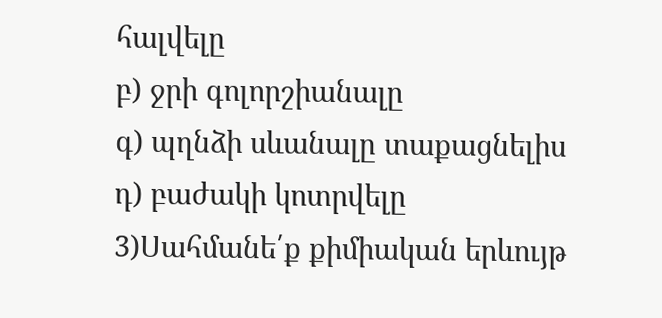հալվելը
բ) ջրի գոլորշիանալը
գ) պղնձի սևանալը տաքացնելիս
դ) բաժակի կոտրվելը
3)Սահմանե՛ք քիմիական երևույթ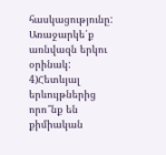հասկացությունը: Առաջարկե՛ք առնվազն երկու օրինակ:
4)Հետևյալ երևույթներից որո՞նք են քիմիական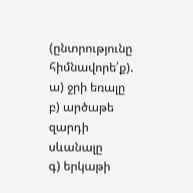(ընտրությունը հիմնավորե՛ք).
ա) ջրի եռալը
բ) արծաթե զարդի սևանալը
գ) երկաթի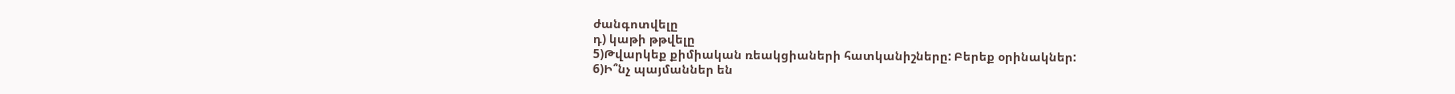ժանգոտվելը
դ) կաթի թթվելը
5)Թվարկեք քիմիական ռեակցիաների հատկանիշները: Բերեք օրինակներ:
6)Ի՞նչ պայմաններ են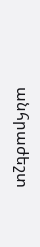անհրաժեշտ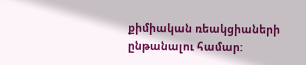քիմիական ռեակցիաների ընթանալու համար: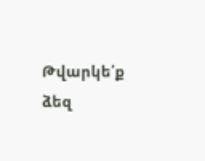Թվարկե՛ք ձեզ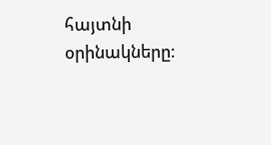հայտնի օրինակները։